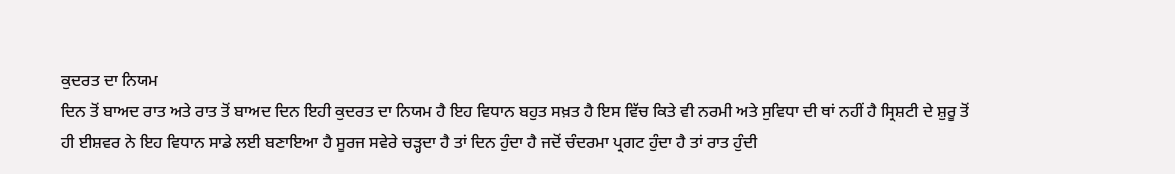ਕੁਦਰਤ ਦਾ ਨਿਯਮ
ਦਿਨ ਤੋਂ ਬਾਅਦ ਰਾਤ ਅਤੇ ਰਾਤ ਤੋਂ ਬਾਅਦ ਦਿਨ ਇਹੀ ਕੁਦਰਤ ਦਾ ਨਿਯਮ ਹੈ ਇਹ ਵਿਧਾਨ ਬਹੁਤ ਸਖ਼ਤ ਹੈ ਇਸ ਵਿੱਚ ਕਿਤੇ ਵੀ ਨਰਮੀ ਅਤੇ ਸੁਵਿਧਾ ਦੀ ਥਾਂ ਨਹੀਂ ਹੈ ਸ੍ਰਿਸ਼ਟੀ ਦੇ ਸ਼ੁਰੂ ਤੋਂ ਹੀ ਈਸ਼ਵਰ ਨੇ ਇਹ ਵਿਧਾਨ ਸਾਡੇ ਲਈ ਬਣਾਇਆ ਹੈ ਸੂਰਜ ਸਵੇਰੇ ਚੜ੍ਹਦਾ ਹੈ ਤਾਂ ਦਿਨ ਹੁੰਦਾ ਹੈ ਜਦੋਂ ਚੰਦਰਮਾ ਪ੍ਰਗਟ ਹੁੰਦਾ ਹੈ ਤਾਂ ਰਾਤ ਹੁੰਦੀ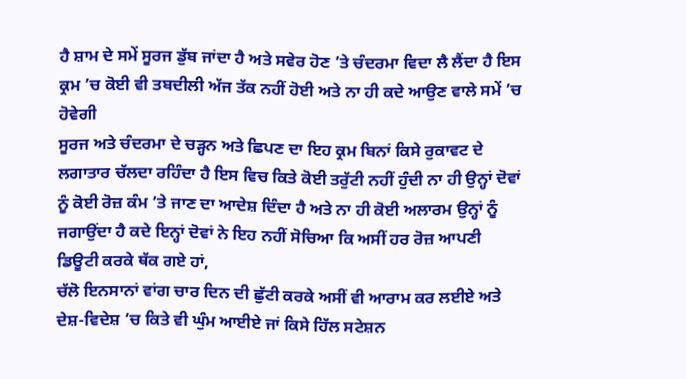ਹੈ ਸ਼ਾਮ ਦੇ ਸਮੇਂ ਸੂਰਜ ਡੁੱਬ ਜਾਂਦਾ ਹੈ ਅਤੇ ਸਵੇਰ ਹੋਣ ’ਤੇ ਚੰਦਰਮਾ ਵਿਦਾ ਲੈ ਲੈਂਦਾ ਹੈ ਇਸ ਕ੍ਰਮ ’ਚ ਕੋਈ ਵੀ ਤਬਦੀਲੀ ਅੱਜ ਤੱਕ ਨਹੀਂ ਹੋਈ ਅਤੇ ਨਾ ਹੀ ਕਦੇ ਆਉਣ ਵਾਲੇ ਸਮੇਂ ’ਚ ਹੋਵੇਗੀ
ਸੂਰਜ ਅਤੇ ਚੰਦਰਮਾ ਦੇ ਚੜ੍ਹਨ ਅਤੇ ਛਿਪਣ ਦਾ ਇਹ ਕ੍ਰਮ ਬਿਨਾਂ ਕਿਸੇ ਰੁਕਾਵਟ ਦੇ ਲਗਾਤਾਰ ਚੱਲਦਾ ਰਹਿੰਦਾ ਹੈ ਇਸ ਵਿਚ ਕਿਤੇ ਕੋਈ ਤਰੁੱਟੀ ਨਹੀਂ ਹੁੰਦੀ ਨਾ ਹੀ ਉਨ੍ਹਾਂ ਦੋਵਾਂ ਨੂੰ ਕੋਈ ਰੋਜ਼ ਕੰਮ ’ਤੇ ਜਾਣ ਦਾ ਆਦੇਸ਼ ਦਿੰਦਾ ਹੈ ਅਤੇ ਨਾ ਹੀ ਕੋਈ ਅਲਾਰਮ ਉਨ੍ਹਾਂ ਨੂੰ ਜਗਾਉਂਦਾ ਹੈ ਕਦੇ ਇਨ੍ਹਾਂ ਦੋਵਾਂ ਨੇ ਇਹ ਨਹੀਂ ਸੋਚਿਆ ਕਿ ਅਸੀਂ ਹਰ ਰੋਜ਼ ਆਪਣੀ ਡਿਊਟੀ ਕਰਕੇ ਥੱਕ ਗਏ ਹਾਂ,
ਚੱਲੋ ਇਨਸਾਨਾਂ ਵਾਂਗ ਚਾਰ ਦਿਨ ਦੀ ਛੁੱਟੀ ਕਰਕੇ ਅਸੀਂ ਵੀ ਆਰਾਮ ਕਰ ਲਈਏ ਅਤੇ ਦੇਸ਼-ਵਿਦੇਸ਼ ’ਚ ਕਿਤੇ ਵੀ ਘੁੰਮ ਆਈਏ ਜਾਂ ਕਿਸੇ ਹਿੱਲ ਸਟੇਸ਼ਨ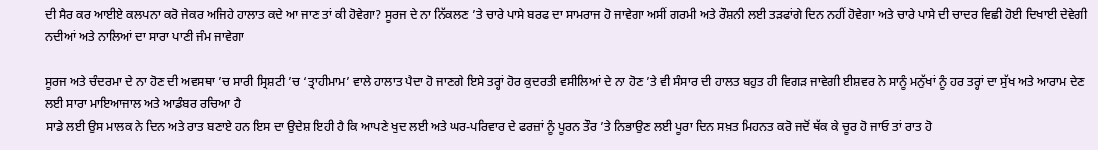ਦੀ ਸੈਰ ਕਰ ਆਈਏ ਕਲਪਨਾ ਕਰੋ ਜੇਕਰ ਅਜਿਹੇ ਹਾਲਾਤ ਕਦੇ ਆ ਜਾਣ ਤਾਂ ਕੀ ਹੋਵੇਗਾ? ਸੂਰਜ ਦੇ ਨਾ ਨਿੱਕਲਣ ’ਤੇ ਚਾਰੇ ਪਾਸੇ ਬਰਫ ਦਾ ਸਾਮਰਾਜ ਹੋ ਜਾਵੇਗਾ ਅਸੀਂ ਗਰਮੀ ਅਤੇ ਰੌਸ਼ਨੀ ਲਈ ਤੜਫਾਂਗੇ ਦਿਨ ਨਹੀਂ ਹੋਵੇਗਾ ਅਤੇ ਚਾਰੇ ਪਾਸੇ ਦੀ ਚਾਦਰ ਵਿਛੀ ਹੋਈ ਦਿਖਾਈ ਦੇਵੇਗੀ ਨਦੀਆਂ ਅਤੇ ਨਾਲਿਆਂ ਦਾ ਸਾਰਾ ਪਾਣੀ ਜੰਮ ਜਾਵੇਗਾ

ਸੂਰਜ ਅਤੇ ਚੰਦਰਮਾ ਦੇ ਨਾ ਹੋਣ ਦੀ ਅਵਸਥਾ ’ਚ ਸਾਰੀ ਸ੍ਰਿਸ਼ਟੀ ’ਚ ‘ਤ੍ਰਾਹੀਮਾਮ’ ਵਾਲੇ ਹਾਲਾਤ ਪੈਦਾ ਹੋ ਜਾਣਗੇ ਇਸੇ ਤਰ੍ਹਾਂ ਹੋਰ ਕੁਦਰਤੀ ਵਸੀਲਿਆਂ ਦੇ ਨਾ ਹੋਣ ’ਤੇ ਵੀ ਸੰਸਾਰ ਦੀ ਹਾਲਤ ਬਹੁਤ ਹੀ ਵਿਗੜ ਜਾਵੇਗੀ ਈਸ਼ਵਰ ਨੇ ਸਾਨੂੰ ਮਨੁੱਖਾਂ ਨੂੰ ਹਰ ਤਰ੍ਹਾਂ ਦਾ ਸੁੱਖ ਅਤੇ ਆਰਾਮ ਦੇਣ ਲਈ ਸਾਰਾ ਮਾਇਆਜਾਲ ਅਤੇ ਆਡੰਬਰ ਰਚਿਆ ਹੈ
ਸਾਡੇ ਲਈ ਉਸ ਮਾਲਕ ਨੇ ਦਿਨ ਅਤੇ ਰਾਤ ਬਣਾਏ ਹਨ ਇਸ ਦਾ ਉਦੇਸ਼ ਇਹੀ ਹੈ ਕਿ ਆਪਣੇ ਖੁਦ ਲਈ ਅਤੇ ਘਰ-ਪਰਿਵਾਰ ਦੇ ਫਰਜ਼ਾਂ ਨੂੰ ਪੂਰਨ ਤੌਰ ’ਤੇ ਨਿਭਾਉਣ ਲਈ ਪੂਰਾ ਦਿਨ ਸਖ਼ਤ ਮਿਹਨਤ ਕਰੋ ਜਦੋਂ ਥੱਕ ਕੇ ਚੂਰ ਹੋ ਜਾਓ ਤਾਂ ਰਾਤ ਹੋ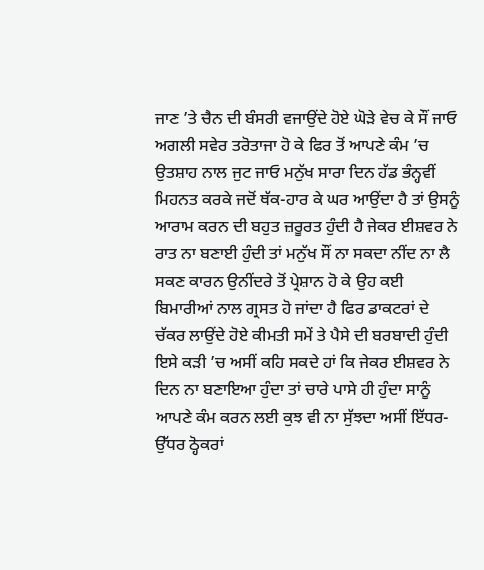ਜਾਣ ’ਤੇ ਚੈਨ ਦੀ ਬੰਸਰੀ ਵਜਾਉਂਦੇ ਹੋਏ ਘੋੜੇ ਵੇਚ ਕੇ ਸੌਂ ਜਾਓ ਅਗਲੀ ਸਵੇਰ ਤਰੋਤਾਜਾ ਹੋ ਕੇ ਫਿਰ ਤੋਂ ਆਪਣੇ ਕੰਮ ’ਚ ਉਤਸ਼ਾਹ ਨਾਲ ਜੁਟ ਜਾਓ ਮਨੁੱਖ ਸਾਰਾ ਦਿਨ ਹੱਡ ਭੰਨ੍ਹਵੀਂ ਮਿਹਨਤ ਕਰਕੇ ਜਦੋਂ ਥੱਕ-ਹਾਰ ਕੇ ਘਰ ਆਉਂਦਾ ਹੈ ਤਾਂ ਉਸਨੂੰ ਆਰਾਮ ਕਰਨ ਦੀ ਬਹੁਤ ਜ਼ਰੂਰਤ ਹੁੰਦੀ ਹੈ ਜੇਕਰ ਈਸ਼ਵਰ ਨੇ ਰਾਤ ਨਾ ਬਣਾਈ ਹੁੰਦੀ ਤਾਂ ਮਨੁੱਖ ਸੌਂ ਨਾ ਸਕਦਾ ਨੀਂਦ ਨਾ ਲੈ ਸਕਣ ਕਾਰਨ ਉਨੀਂਦਰੇ ਤੋਂ ਪ੍ਰੇਸ਼ਾਨ ਹੋ ਕੇ ਉਹ ਕਈ ਬਿਮਾਰੀਆਂ ਨਾਲ ਗ੍ਰਸਤ ਹੋ ਜਾਂਦਾ ਹੈ ਫਿਰ ਡਾਕਟਰਾਂ ਦੇ ਚੱਕਰ ਲਾਉਂਦੇ ਹੋਏ ਕੀਮਤੀ ਸਮੇਂ ਤੇ ਪੈਸੇ ਦੀ ਬਰਬਾਦੀ ਹੁੰਦੀ
ਇਸੇ ਕੜੀ ’ਚ ਅਸੀਂ ਕਹਿ ਸਕਦੇ ਹਾਂ ਕਿ ਜੇਕਰ ਈਸ਼ਵਰ ਨੇ ਦਿਨ ਨਾ ਬਣਾਇਆ ਹੁੰਦਾ ਤਾਂ ਚਾਰੇ ਪਾਸੇ ਹੀ ਹੁੰਦਾ ਸਾਨੂੰ ਆਪਣੇ ਕੰਮ ਕਰਨ ਲਈ ਕੁਝ ਵੀ ਨਾ ਸੁੱਝਦਾ ਅਸੀਂ ਇੱਧਰ-ਉੱਧਰ ਠ੍ਹੋਕਰਾਂ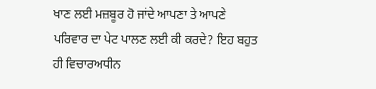ਖਾਣ ਲਈ ਮਜ਼ਬੂਰ ਹੋ ਜਾਂਦੇ ਆਪਣਾ ਤੇ ਆਪਣੇ ਪਰਿਵਾਰ ਦਾ ਪੇਟ ਪਾਲਣ ਲਈ ਕੀ ਕਰਦੇ? ਇਹ ਬਹੁਤ ਹੀ ਵਿਚਾਰਅਧੀਨ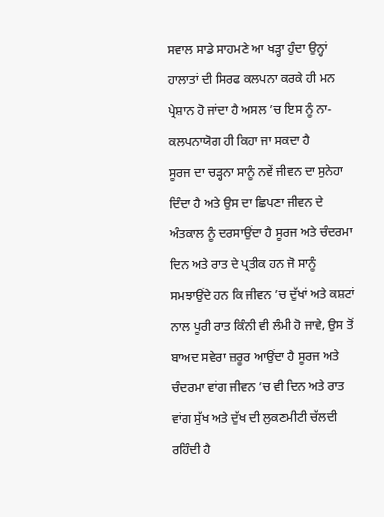ਸਵਾਲ ਸਾਡੇ ਸਾਹਮਣੇ ਆ ਖੜ੍ਹਾ ਹੁੰਦਾ ਉਨ੍ਹਾਂ ਹਾਲਾਤਾਂ ਦੀ ਸਿਰਫ ਕਲਪਨਾ ਕਰਕੇ ਹੀ ਮਨ ਪ੍ਰੇਸ਼ਾਨ ਹੋ ਜਾਂਦਾ ਹੈ ਅਸਲ ’ਚ ਇਸ ਨੂੰ ਨਾ-ਕਲਪਨਾਯੋਗ ਹੀ ਕਿਹਾ ਜਾ ਸਕਦਾ ਹੈ
ਸੂਰਜ ਦਾ ਚੜ੍ਹਨਾ ਸਾਨੂੰ ਨਵੇਂ ਜੀਵਨ ਦਾ ਸੁਨੇਹਾ ਦਿੰਦਾ ਹੈ ਅਤੇ ਉਸ ਦਾ ਛਿਪਣਾ ਜੀਵਨ ਦੇ ਅੰਤਕਾਲ ਨੂੰ ਦਰਸਾਉਂਦਾ ਹੈ ਸੂਰਜ ਅਤੇ ਚੰਦਰਮਾ ਦਿਨ ਅਤੇ ਰਾਤ ਦੇ ਪ੍ਰਤੀਕ ਹਨ ਜੋ ਸਾਨੂੰ ਸਮਝਾਉਂਦੇ ਹਨ ਕਿ ਜੀਵਨ ’ਚ ਦੁੱਖਾਂ ਅਤੇ ਕਸ਼ਟਾਂ ਨਾਲ ਪੂਰੀ ਰਾਤ ਕਿੰਨੀ ਵੀ ਲੰਮੀ ਹੋ ਜਾਵੇ, ਉਸ ਤੋਂ ਬਾਅਦ ਸਵੇਰਾ ਜ਼ਰੂਰ ਆਉਂਦਾ ਹੈ ਸੂਰਜ ਅਤੇ ਚੰਦਰਮਾ ਵਾਂਗ ਜੀਵਨ ’ਚ ਵੀ ਦਿਨ ਅਤੇ ਰਾਤ ਵਾਂਗ ਸੁੱਖ ਅਤੇ ਦੁੱਖ ਦੀ ਲੁਕਣਮੀਟੀ ਚੱਲਦੀ ਰਹਿੰਦੀ ਹੈ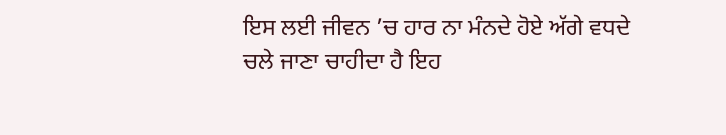ਇਸ ਲਈ ਜੀਵਨ ’ਚ ਹਾਰ ਨਾ ਮੰਨਦੇ ਹੋਏ ਅੱਗੇ ਵਧਦੇ ਚਲੇ ਜਾਣਾ ਚਾਹੀਦਾ ਹੈ ਇਹ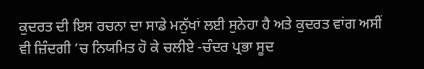ਕੁਦਰਤ ਦੀ ਇਸ ਰਚਨਾ ਦਾ ਸਾਡੇ ਮਨੁੱਖਾਂ ਲਈ ਸੁਨੇਹਾ ਹੈ ਅਤੇ ਕੁਦਰਤ ਵਾਂਗ ਅਸੀਂ ਵੀ ਜ਼ਿੰਦਗੀ ’ਚ ਨਿਯਮਿਤ ਹੋ ਕੇ ਚਲੀਏ -ਚੰਦਰ ਪ੍ਰਭਾ ਸੂਦ